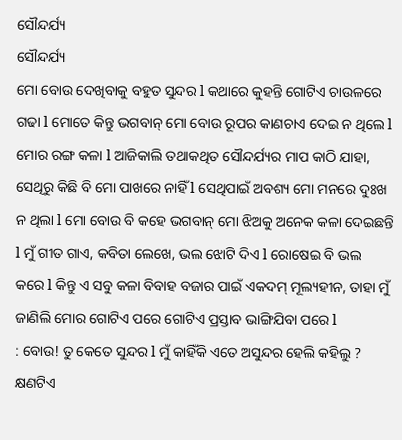ସୌନ୍ଦର୍ଯ୍ୟ
ସୌନ୍ଦର୍ଯ୍ୟ
ମୋ ବୋଉ ଦେଖିବାକୁ ବହୁତ ସୁନ୍ଦର l କଥାରେ କୁହନ୍ତି ଗୋଟିଏ ଚାଉଳରେ ଗଢା l ମୋତେ କିନ୍ତୁ ଭଗବାନ୍ ମୋ ବୋଉ ରୂପର କାଣଚାଏ ଦେଇ ନ ଥିଲେ l ମୋର ରଙ୍ଗ କଳା l ଆଜିକାଲି ତଥାକଥିତ ସୌନ୍ଦର୍ଯ୍ୟର ମାପ କାଠି ଯାହା, ସେଥିରୁ କିଛି ବି ମୋ ପାଖରେ ନାହିଁ l ସେଥିପାଇଁ ଅବଶ୍ୟ ମୋ ମନରେ ଦୁଃଖ ନ ଥିଲା l ମୋ ବୋଉ ବି କହେ ଭଗବାନ୍ ମୋ ଝିଅକୁ ଅନେକ କଳା ଦେଇଛନ୍ତି l ମୁଁ ଗୀତ ଗାଏ, କବିତା ଲେଖେ, ଭଲ ଝୋଟି ଦିଏ l ରୋଷେଇ ବି ଭଲ
କରେ l କିନ୍ତୁ ଏ ସବୁ କଳା ବିବାହ ବଜାର ପାଇଁ ଏକଦମ୍ ମୂଲ୍ୟହୀନ, ତାହା ମୁଁ ଜାଣିଲି ମୋର ଗୋଟିଏ ପରେ ଗୋଟିଏ ପ୍ରସ୍ତାବ ଭାଙ୍ଗିଯିବା ପରେ l
: ବୋଉ! ତୁ କେତେ ସୁନ୍ଦର l ମୁଁ କାହିଁକି ଏତେ ଅସୁନ୍ଦର ହେଲି କହିଲୁ ?
କ୍ଷଣଟିଏ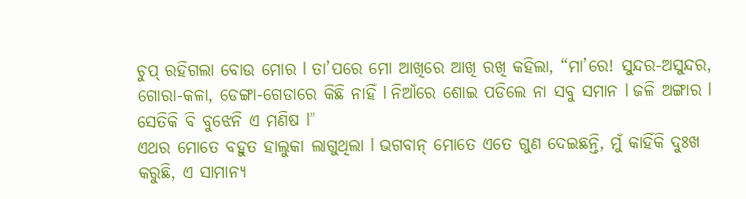ଚୁପ୍ ରହିଗଲା ବୋଉ ମୋର l ତା’ପରେ ମୋ ଆଖିରେ ଆଖି ରଖି କହିଲା, “ମା’ରେ! ସୁନ୍ଦର-ଅସୁନ୍ଦର, ଗୋରା-କଳା, ଡେଙ୍ଗା-ଗେଡାରେ କିଛି ନାହିଁ l ନିଆଁରେ ଶୋଇ ପଡିଲେ ନା ସବୁ ସମାନ l ଜଳି ଅଙ୍ଗାର l ସେତିକି ବି ବୁଝେନି ଏ ମଣିଷ l”
ଏଥର ମୋତେ ବହୁତ ହାଲୁକା ଲାଗୁଥିଲା l ଭଗବାନ୍ ମୋତେ ଏତେ ଗୁଣ ଦେଇଛନ୍ତି, ମୁଁ କାହିଁକି ଦୁଃଖ କରୁଛି, ଏ ସାମାନ୍ୟ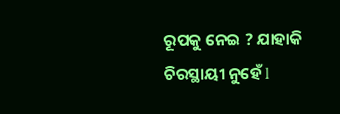ରୂପକୁ ନେଇ ? ଯାହାକି ଚିରସ୍ଥାୟୀ ନୁହେଁ l